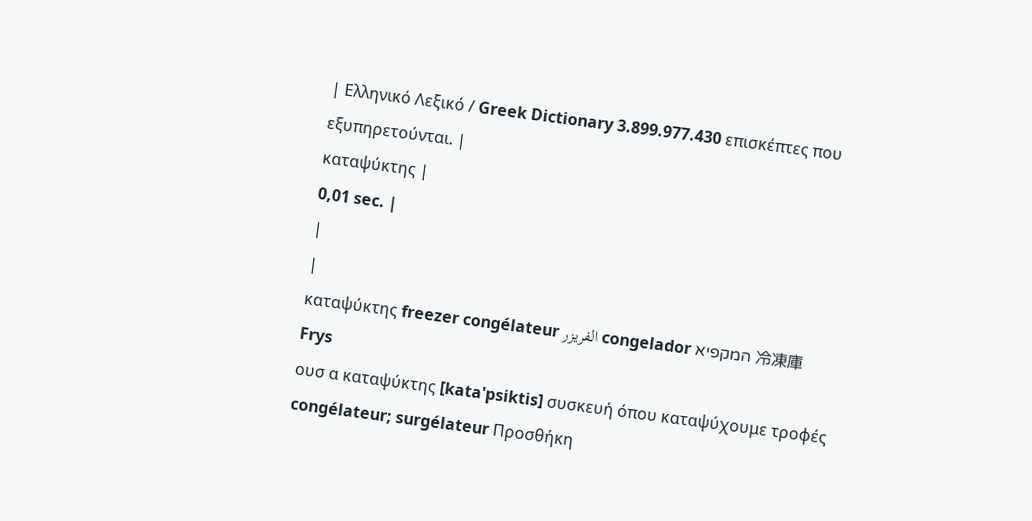| Ελληνικό Λεξικό / Greek Dictionary 3.899.977.430 επισκέπτες που εξυπηρετούνται. |
καταψύκτης |
0,01 sec. |
|
|
καταψύκτης freezer congélateur الفريزر congelador המקפיא 冷凍庫 Frys
ουσ α καταψύκτης [kata'psiktis] συσκευή όπου καταψύχουμε τροφές congélateur; surgélateur Προσθήκη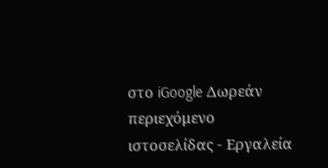στο iGoogle Δωρεάν περιεχόμενο ιστοσελίδας - Εργαλεία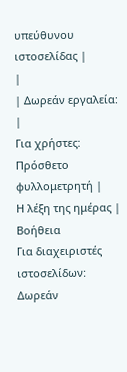υπεύθυνου ιστοσελίδας |
|
| Δωρεάν εργαλεία: |
Για χρήστες:
Πρόσθετο φυλλομετρητή |
Η λέξη της ημέρας |
Βοήθεια
Για διαχειριστές ιστοσελίδων: Δωρεάν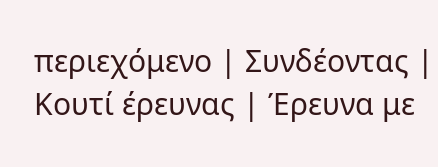περιεχόμενο | Συνδέοντας | Κουτί έρευνας | Έρευνα με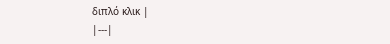διπλό κλικ |
|---|